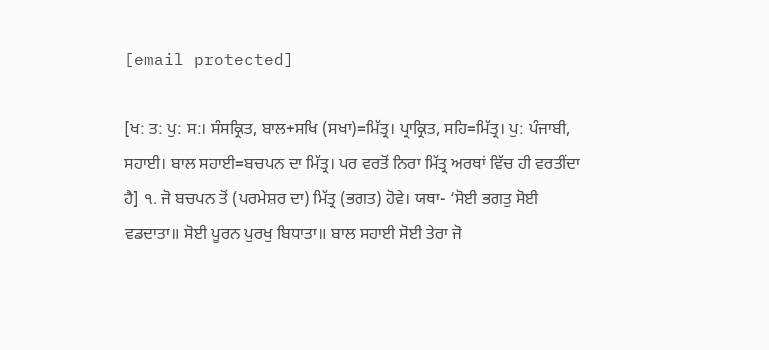[email protected]

[ਖ: ਤ: ਪੁ: ਸ:। ਸੰਸਕ੍ਰਿਤ, ਬਾਲ+ਸਖਿ (ਸਖਾ)=ਮਿੱਤ੍ਰ। ਪ੍ਰਾਕ੍ਰਿਤ, ਸਹਿ=ਮਿੱਤ੍ਰ। ਪੁ: ਪੰਜਾਬੀ, ਸਹਾਈ। ਬਾਲ ਸਹਾਈ=ਬਚਪਨ ਦਾ ਮਿੱਤ੍ਰ। ਪਰ ਵਰਤੋਂ ਨਿਰਾ ਮਿੱਤ੍ਰ ਅਰਥਾਂ ਵਿੱਚ ਹੀ ਵਰਤੀਂਦਾ ਹੈ] ੧. ਜੋ ਬਚਪਨ ਤੋਂ (ਪਰਮੇਸ਼ਰ ਦਾ) ਮਿੱਤ੍ਰ (ਭਗਤ) ਹੋਵੇ। ਯਥਾ- ‘ਸੋਈ ਭਗਤੁ ਸੋਈ ਵਡਦਾਤਾ॥ ਸੋਈ ਪੂਰਨ ਪੁਰਖੁ ਬਿਧਾਤਾ॥ ਬਾਲ ਸਹਾਈ ਸੋਈ ਤੇਰਾ ਜੋ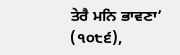ਤੇਰੈ ਮਨਿ ਭਾਵਣਾ’ (੧੦੮੬),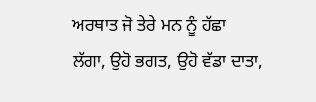ਅਰਥਾਤ ਜੋ ਤੇਰੇ ਮਨ ਨੂੰ ਹੱਛਾ ਲੱਗਾ, ਉਹੋ ਭਗਤ, ਉਹੋ ਵੱਡਾ ਦਾਤਾ,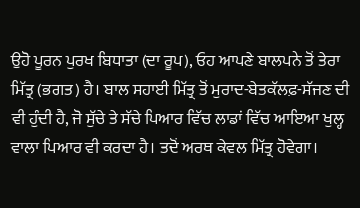ਉਹੋ ਪੂਰਨ ਪੁਰਖ ਬਿਧਾਤਾ (ਦਾ ਰੂਪ), ਓਹ ਆਪਣੇ ਬਾਲਪਨੇ ਤੋਂ ਤੇਰਾ ਮਿੱਤ੍ਰ (ਭਗਤ) ਹੈ। ਬਾਲ ਸਹਾਈ ਮਿੱਤ੍ਰ ਤੋਂ ਮੁਰਾਦ-ਬੇਤਕੱਲਫ਼-ਸੱਜਣ ਦੀ ਵੀ ਹੁੰਦੀ ਹੈ, ਜੋ ਸੁੱਚੇ ਤੇ ਸੱਚੇ ਪਿਆਰ ਵਿੱਚ ਲਾਡਾਂ ਵਿੱਚ ਆਇਆ ਖੁਲ੍ਹ ਵਾਲਾ ਪਿਆਰ ਵੀ ਕਰਦਾ ਹੈ। ਤਦੋਂ ਅਰਥ ਕੇਵਲ ਮਿੱਤ੍ਰ ਹੋਵੇਗਾ।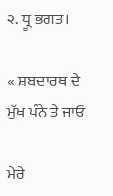੨. ਧ੍ਰੂ ਭਗਤ।

« ਸ਼ਬਦਾਰਥ ਦੇ ਮੁੱਖ ਪੰਨੇ ਤੇ ਜਾਓ

ਮੇਰੇ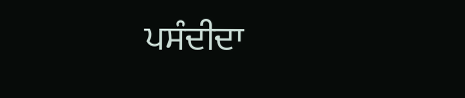ਪਸੰਦੀਦਾ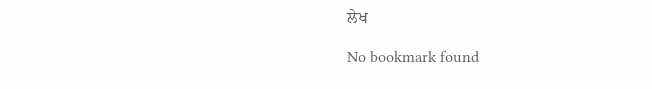ਲੇਖ

No bookmark found